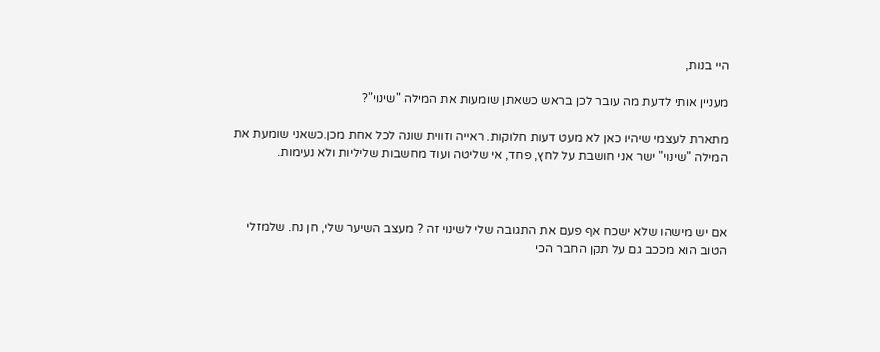היי בנות,

מעניין אותי לדעת מה עובר לכן בראש כשאתן שומעות את המילה "שינוי"?

מתארת לעצמי שיהיו כאן לא מעט דעות חלוקות. ראייה וזווית שונה לכל אחת מכן.כשאני שומעת את המילה "שינוי" ישר אני חושבת על לחץ, פחד, אי שליטה ועוד מחשבות שליליות ולא נעימות.



אם יש מישהו שלא ישכח אף פעם את התגובה שלי לשינוי זה ? מעצב השיער שלי, חן נח. שלמזלי הטוב הוא מככב גם על תקן החבר הכי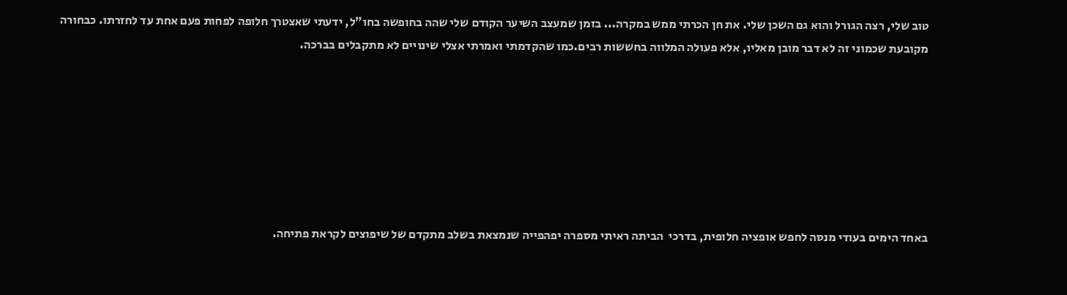טוב שלי, רצה הגורל והוא גם השכן שלי. את חן הכרתי ממש במקרה... בזמן שמעצב השיער הקודם שלי שהה בחופשה בחו"ל, ידעתי שאצטרך חלופה לפחות פעם אחת עד לחזרתו. כבחורה מקובעת שכמוני זה לא דבר מובן מאליו, אלא פעולה המלווה בחששות רבים.כמו שהקדמתי ואמרתי אצלי שינויים לא מתקבלים בברכה.







באחד הימים בעודי מנסה לחפש אופציה חלופית, בדרכי  הביתה ראיתי מספרה יפהפייה שנמצאת בשלב מתקדם של שיפוצים לקראת פתיחה.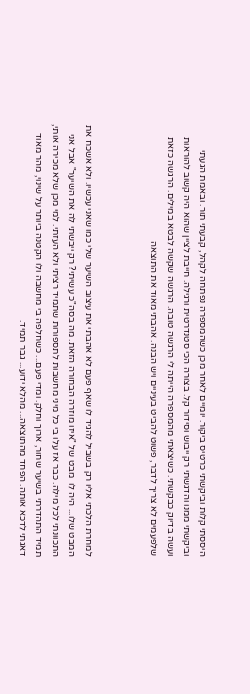היססתי קלות וביקשתי כרטיס ביקור. יומיים לאחר מכן כשהמספרה נפתחה לקהל, קבעתי תור. ובאמת הגעתי וביקשתי ממנו והדגשתי רק ייבוש וסידור קל. בצורה הכי סטנדרטית ורגילה. חייבת לציין שהוא היה קשוב להוראות ועשה בדיוק כבקשתי. כשיצאתי מהמספרה הייתה לי הרגשה טובה. הרגשה שקשה לבטא במילים. הרגשה כזאת שלפעמים לא צריך לדבר, פשוט להביט בעיניים ויש הבנה. אהבתי מאוד את התוצאה



למחרת הלכתי אליו רק בשביל להגיד לו שאף פעם לא אהבתי את עיצוב השיער שלי כמו שאני עכשיו. ולא אשכח את המבט שלו... היה לו  מבט של "איזו מוזרה הבחורה הזאת. מה בסה"כ עשיתי? רק ייבשתי לה את השיער" אבל אני התכוונתי לכל מילה. כבר אז עלו בי כל מיני מחשבות לתספורות שתמיד רציתי ולא העזתי. למי מכן שלא מכירה אותי, תמיד התהדרתי בשיער שחור, ארוך וחלק. ומדי פעם... כשחלפה בי מחשבה ולו הקטנה ביותר על שינוי, מהר מאוד דאגתי לדכא אותה. הפחד מהתוצאה... מהלא ידוע... גבר תמיד.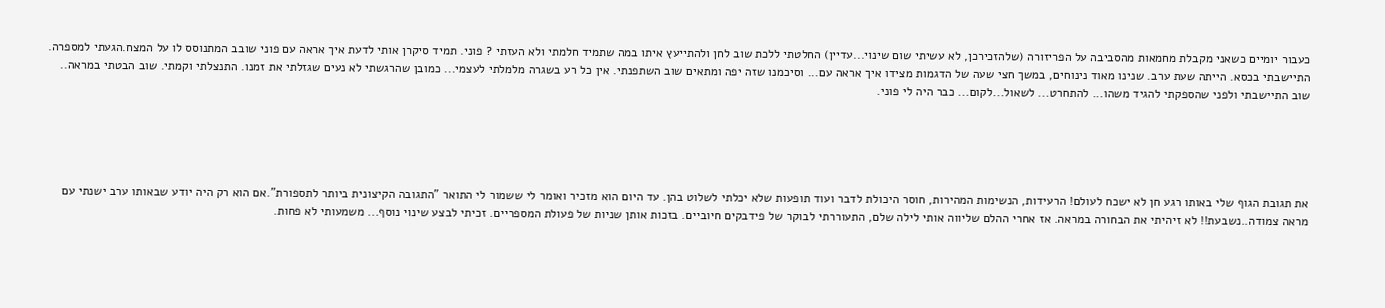כעבור יומיים כשאני מקבלת מחמאות מהסביבה על הפריזורה (שלהזכירכן, לא עשיתי שום שינוי...עדיין) החלטתי ללכת שוב לחן ולהתייעץ איתו במה שתמיד חלמתי ולא העזתי ? פוני. תמיד סיקרן אותי לדעת איך אראה עם פוני שובב המתנוסס לו על המצח.הגעתי למספרה. התיישבתי בכסא. הייתה שעת ערב. שנינו מאוד נינוחים, במשך חצי שעה של הדגמות מצידו איך אראה עם... וסיכמנו שזה יפה ומתאים שוב השתפנתי. אין כל רע בשגרה מלמלתי לעצמי... כמובן שהרגשתי לא נעים שגזלתי את זמנו. התנצלתי וקמתי. שוב הבטתי במראה.. שוב התיישבתי ולפני שהספקתי להגיד משהו... להתחרט... לשאול...לקום... כבר היה לי פוני.





את תגובת הגוף שלי באותו רגע חן לא ישכח לעולם! הרעידות, הנשימות המהירות, חוסר היכולת לדבר ועוד תופעות שלא יכלתי לשלוט בהן. עד היום הוא מזכיר ואומר לי ששמור לי התואר "התגובה הקיצונית ביותר לתספורת".אם הוא רק היה יודע שבאותו ערב ישנתי עם מראה צמודה..נשבעת!! לא זיהיתי את הבחורה במראה. אז אחרי ההלם שליווה אותי לילה שלם, התעוררתי לבוקר של פידבקים חיוביים. בזכות אותן שניות של פעולת המספריים. זכיתי לבצע שינוי נוסף... משמעותי לא פחות.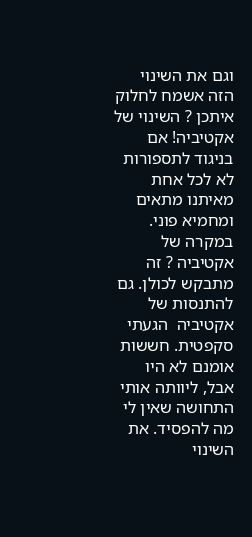וגם את השינוי הזה אשמח לחלוק איתכן ? השינוי של אקטיביה! אם בניגוד לתספורות לא לכל אחת מאיתנו מתאים ומחמיא פוני. במקרה של אקטיביה ? זה מתבקש לכולן. גם להתנסות של אקטיביה  הגעתי סקפטית. חששות אומנם לא היו אבל, ליוותה אותי התחושה שאין לי מה להפסיד. את השינוי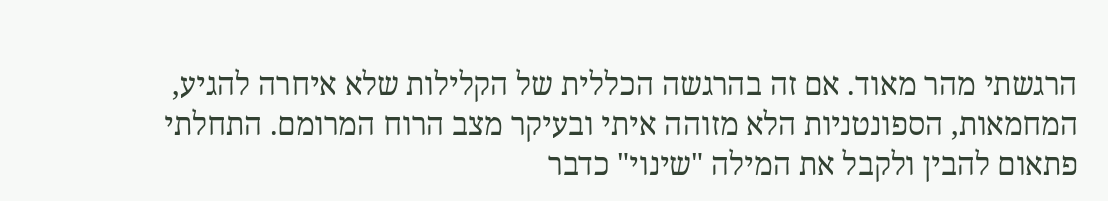הרגשתי מהר מאוד. אם זה בהרגשה הכללית של הקלילות שלא איחרה להגיע, המחמאות, הספונטניות הלא מזוהה איתי ובעיקר מצב הרוח המרומם. התחלתי פתאום להבין ולקבל את המילה "שינוי" כדבר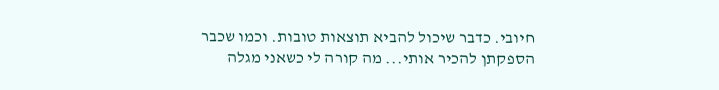חיובי. כדבר שיכול להביא תוצאות טובות. וכמו שכבר הספקתן להכיר אותי... מה קורה לי כשאני מגלה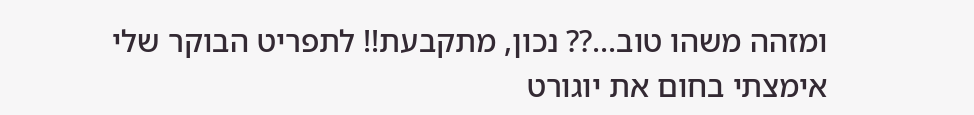ומזהה משהו טוב...?? נכון, מתקבעת!! לתפריט הבוקר שלי אימצתי בחום את יוגורט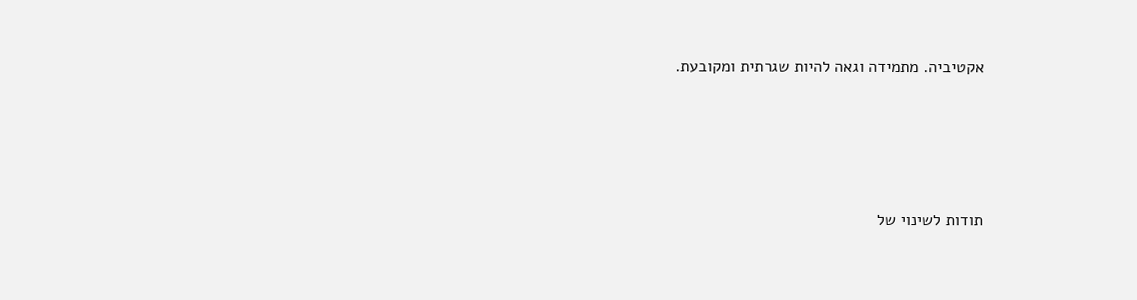אקטיביה. מתמידה וגאה להיות שגרתית ומקובעת.





תודות לשינוי של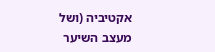אקטיביה (ושל מעצב השיער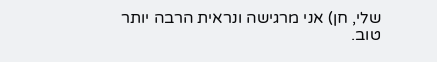שלי, חן) אני מרגישה ונראית הרבה יותר טוב.